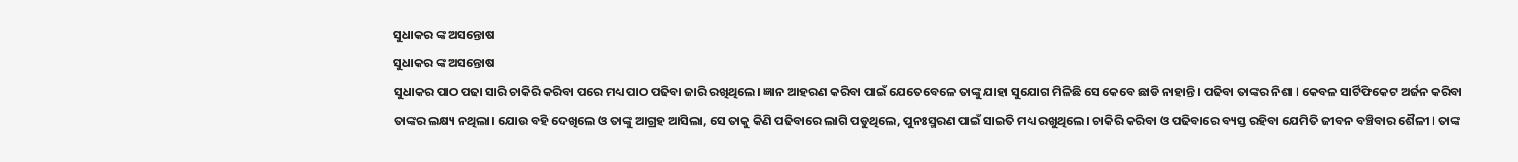ସୁଧାକର ଙ୍କ ଅସନ୍ତୋଷ
ସୁଧାକର ଙ୍କ ଅସନ୍ତୋଷ
ସୁଧାକର ପାଠ ପଢା ସାରି ଚାକିରି କରିବା ପରେ ମଧ୍ୟ ପାଠ ପଢିବା ଜାରି ରଖିଥିଲେ। ଜ୍ଞାନ ଆହରଣ କରିବା ପାଇଁ ଯେତେବେଳେ ତାଙ୍କୁ ଯାହା ସୁଯୋଗ ମିଳିଛି ସେ କେବେ ଛାଡି ନାହାନ୍ତି । ପଢିବା ତାଙ୍କର ନିଶା I କେବଳ ସାର୍ଟିଫିକେଟ ଅର୍ଜନ କରିବା ତାଙ୍କର ଲକ୍ଷ୍ୟ ନଥିଲା। ଯୋଉ ବହି ଦେଖିଲେ ଓ ତାଙ୍କୁ ଆଗ୍ରହ ଆସିଲା, ସେ ତାକୁ କିଣି ପଢିବାରେ ଲାଗି ପଡୁଥିଲେ, ପୁନଃସ୍ମରଣ ପାଇଁ ସାଇତି ମଧ୍ୟ ରଖୁଥିଲେ। ଚାକିରି କରିବା ଓ ପଢିବାରେ ବ୍ୟସ୍ତ ରହିବା ଯେମିତି ଜୀବନ ବଞ୍ଚିବାର ଶୈଳୀ I ତାଙ୍କ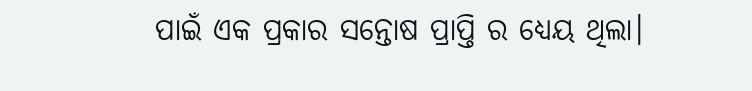ପାଇଁ ଏକ ପ୍ରକାର ସନ୍ତୋଷ ପ୍ରାପ୍ତି ର ଧ୍ୟେୟ ଥିଲା।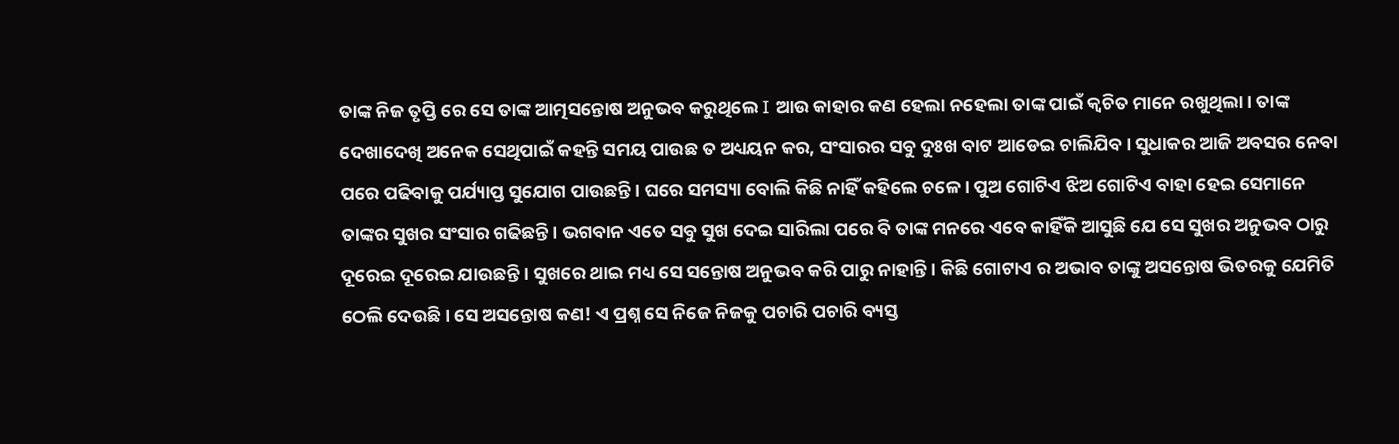ତାଙ୍କ ନିଜ ତୃପ୍ତି ରେ ସେ ତାଙ୍କ ଆତ୍ମସନ୍ତୋଷ ଅନୁଭବ କରୁଥିଲେ I ଆଉ କାହାର କଣ ହେଲା ନହେଲା ତାଙ୍କ ପାଇଁ କ୍ଵଚିତ ମାନେ ରଖୁଥିଲା। ତାଙ୍କ ଦେଖାଦେଖି ଅନେକ ସେଥିପାଇଁ କହନ୍ତି ସମୟ ପାଉଛ ତ ଅଧ୍ୟୟନ କର, ସଂସାରର ସବୁ ଦୁଃଖ ବାଟ ଆଡେଇ ଚାଲିଯିବ। ସୁଧାକର ଆଜି ଅବସର ନେବା ପରେ ପଢିବାକୁ ପର୍ଯ୍ୟାପ୍ତ ସୁଯୋଗ ପାଉଛନ୍ତି। ଘରେ ସମସ୍ୟା ବୋଲି କିଛି ନାହିଁ କହିଲେ ଚଳେ। ପୁଅ ଗୋଟିଏ ଝିଅ ଗୋଟିଏ ବାହା ହେଇ ସେମାନେ ତାଙ୍କର ସୁଖର ସଂସାର ଗଢିଛନ୍ତି। ଭଗବାନ ଏତେ ସବୁ ସୁଖ ଦେଇ ସାରିଲା ପରେ ବି ତାଙ୍କ ମନରେ ଏବେ କାହିଁକି ଆସୁଛି ଯେ ସେ ସୁଖର ଅନୁଭବ ଠାରୁ ଦୂରେଇ ଦୂରେଇ ଯାଉଛନ୍ତି। ସୁଖରେ ଥାଇ ମଧ୍ୟ ସେ ସନ୍ତୋଷ ଅନୁଭବ କରି ପାରୁ ନାହାନ୍ତି। କିଛି ଗୋଟାଏ ର ଅଭାବ ତାଙ୍କୁ ଅସନ୍ତୋଷ ଭିତରକୁ ଯେମିତି ଠେଲି ଦେଉଛି। ସେ ଅସନ୍ତୋଷ କଣ! ଏ ପ୍ରଶ୍ନ ସେ ନିଜେ ନିଜକୁ ପଚାରି ପଚାରି ବ୍ୟସ୍ତ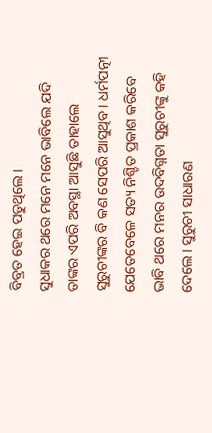ବିବ୍ରତ ହେଇ ପଡୁଥିଲେ।
ସୁଧାକର ଥରେ ମନେ ମନେ ଭାବିଲେ ଯଦି ତାଙ୍କର ଏପରି ଅବସ୍ଥା ଆସୁଛି ତାହାଲେ ସୁରୁଚୀଙ୍କର ବି କଣ ସେପରି ଆସୁଥିବ। ଧର୍ମପତ୍ନୀ ଯେତେବେଳେ ସତ୍ୟ ନିଶ୍ଚିତ ପ୍ରକାଶ କରିବେ ଭାବି ଥରେ ମନର ଉଦବିଗ୍ନତା ସୁରୁଚୀଙ୍କୁ କହି ଦେଲେ। ସୁରୁଚୀ ସାଧାରଣ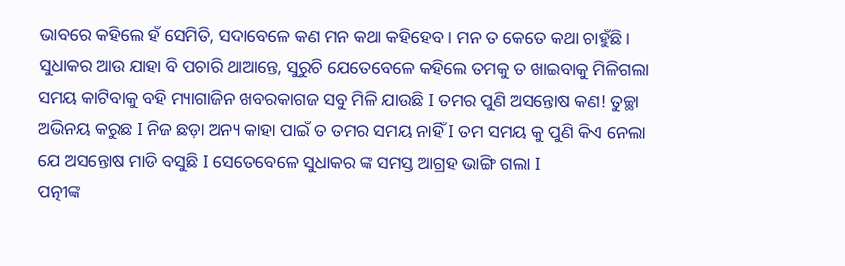ଭାବରେ କହିଲେ ହଁ ସେମିତି, ସଦାବେଳେ କଣ ମନ କଥା କହିହେବ। ମନ ତ କେତେ କଥା ଚାହୁଁଛି। ସୁଧାକର ଆଉ ଯାହା ବି ପଚାରି ଥାଆନ୍ତେ, ସୁରୁଚି ଯେତେବେଳେ କହିଲେ ତମକୁ ତ ଖାଇବାକୁ ମିଳିଗଲା ସମୟ କାଟିବାକୁ ବହି ମ୍ୟାଗାଜିନ ଖବରକାଗଜ ସବୁ ମିଳି ଯାଉଛି I ତମର ପୁଣି ଅସନ୍ତୋଷ କଣ! ତୁଚ୍ଛା ଅଭିନୟ କରୁଛ I ନିଜ ଛଡ଼ା ଅନ୍ୟ କାହା ପାଇଁ ତ ତମର ସମୟ ନାହିଁ I ତମ ସମୟ କୁ ପୁଣି କିଏ ନେଲା ଯେ ଅସନ୍ତୋଷ ମାଡି ବସୁଛି I ସେତେବେଳେ ସୁଧାକର ଙ୍କ ସମସ୍ତ ଆଗ୍ରହ ଭାଙ୍ଗି ଗଲା I
ପତ୍ନୀଙ୍କ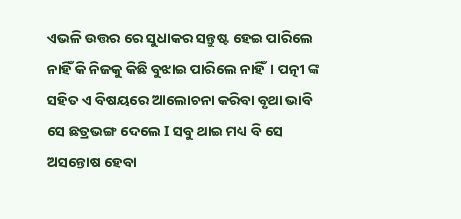ଏଭଳି ଉତ୍ତର ରେ ସୁଧାକର ସନ୍ତୁଷ୍ଟ ହେଇ ପାରିଲେ ନାହିଁ କି ନିଜକୁ କିଛି ବୁଝାଇ ପାରିଲେ ନାହିଁ। ପତ୍ନୀ ଙ୍କ ସହିତ ଏ ବିଷୟରେ ଆଲୋଚନା କରିବା ବୃଥା ଭାବି ସେ ଛତ୍ରଭଙ୍ଗ ଦେଲେ I ସବୁ ଥାଇ ମଧ୍ୟ ବି ସେ ଅସନ୍ତୋଷ ହେବା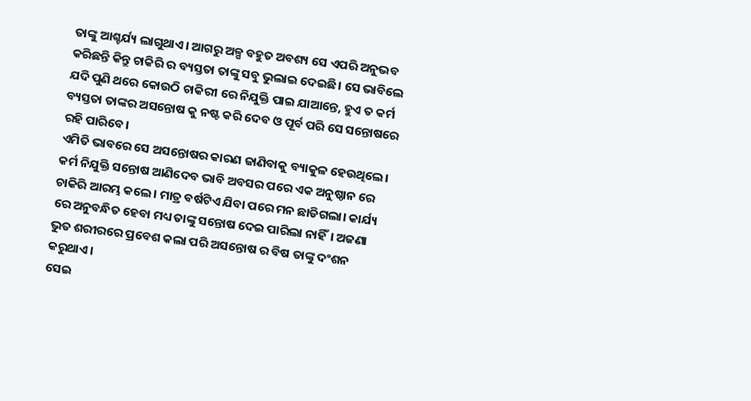ତାଙ୍କୁ ଆଶ୍ଚର୍ଯ୍ୟ ଲାଗୁଥାଏ। ଆଗରୁ ଅଳ୍ପ ବହୁତ ଅବଶ୍ୟ ସେ ଏପରି ଅନୁଭବ କରିଛନ୍ତି କିନ୍ତୁ ଚାକିରି ର ବ୍ୟସ୍ତତା ତାଙ୍କୁ ସବୁ ଭୁଲାଇ ଦେଇଛି। ସେ ଭାବିଲେ ଯଦି ପୁଣି ଥରେ କୋଉଠି ଚାକିରୀ ରେ ନିଯୁକ୍ତି ପାଇ ଯାଆନ୍ତେ, ହୁଏ ତ କର୍ମ ବ୍ୟସ୍ତତା ତାଙ୍କର ଅସନ୍ତୋଷ କୁ ନଷ୍ଟ କରି ଦେବ ଓ ପୂର୍ବ ପରି ସେ ସନ୍ତୋଷରେ ରହି ପାରିବେ।
ଏମିତି ଭାବରେ ସେ ଅସନ୍ତୋଷର କାରଣ ଜାଣିବାକୁ ବ୍ୟାକୁଳ ହେଉଥିଲେ। କର୍ମ ନିଯୁକ୍ତି ସନ୍ତୋଷ ଆଣିଦେବ ଭାବି ଅବସର ପରେ ଏକ ଅନୁଷ୍ଠାନ ରେ ଚାକିରି ଆରମ୍ଭ କଲେ। ମାତ୍ର ବର୍ଷଟିଏ ଯିବା ପରେ ମନ ଛାଡିଗଲା। କାର୍ଯ୍ୟ ରେ ଅନୁବନ୍ଧିତ ହେବା ମଧ୍ୟ ତାଙ୍କୁ ସନ୍ତୋଷ ଦେଇ ପାରିଲା ନାହିଁ। ଅଜଣା ଭୁତ ଶରୀରରେ ପ୍ରବେଶ କଲା ପରି ଅସନ୍ତୋଷ ର ବିଷ ତାଙ୍କୁ ଦଂଶନ କରୁଥାଏ।
ସେଇ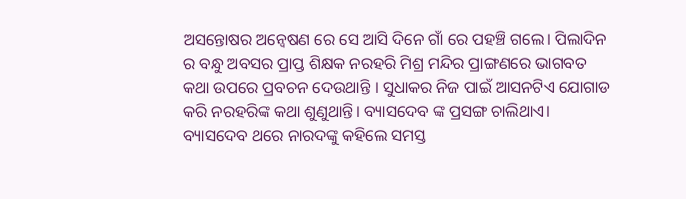ଅସନ୍ତୋଷର ଅନ୍ଵେଷଣ ରେ ସେ ଆସି ଦିନେ ଗାଁ ରେ ପହଞ୍ଚି ଗଲେ। ପିଲାଦିନ ର ବନ୍ଧୁ ଅବସର ପ୍ରାପ୍ତ ଶିକ୍ଷକ ନରହରି ମିଶ୍ର ମନ୍ଦିର ପ୍ରାଙ୍ଗଣରେ ଭାଗବତ କଥା ଉପରେ ପ୍ରବଚନ ଦେଉଥାନ୍ତି । ସୁଧାକର ନିଜ ପାଇଁ ଆସନଟିଏ ଯୋଗାଡ କରି ନରହରିଙ୍କ କଥା ଶୁଣୁଥାନ୍ତି। ବ୍ୟାସଦେବ ଙ୍କ ପ୍ରସଙ୍ଗ ଚାଲିଥାଏ।
ବ୍ୟାସଦେବ ଥରେ ନାରଦଙ୍କୁ କହିଲେ ସମସ୍ତ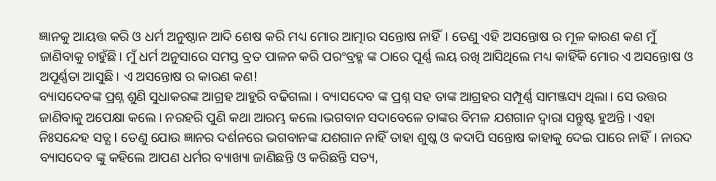ଜ୍ଞାନକୁ ଆୟତ୍ତ କରି ଓ ଧର୍ମ ଅନୁଷ୍ଠାନ ଆଦି ଶେଷ କରି ମଧ୍ୟ ମୋର ଆତ୍ମାର ସନ୍ତୋଷ ନାହିଁ। ତେଣୁ ଏହି ଅସନ୍ତୋଷ ର ମୂଳ କାରଣ କଣ ମୁଁ ଜାଣିବାକୁ ଚାହୁଁଛି। ମୁଁ ଧର୍ମ ଅନୁସାରେ ସମସ୍ତ ବ୍ରତ ପାଳନ କରି ପରଂବ୍ରହ୍ମ ଙ୍କ ଠାରେ ପୂର୍ଣ୍ଣ ଲୟ ରଖି ଆସିଥିଲେ ମଧ୍ୟ କାହିଁକି ମୋର ଏ ଅସନ୍ତୋଷ ଓ ଅପୂର୍ଣ୍ଣତା ଆସୁଛି। ଏ ଅସନ୍ତୋଷ ର କାରଣ କଣ!
ବ୍ୟାସଦେବଙ୍କ ପ୍ରଶ୍ନ ଶୁଣି ସୁଧାକରଙ୍କ ଆଗ୍ରହ ଆହୁରି ବଢିଗଲା । ବ୍ୟାସଦେବ ଙ୍କ ପ୍ରଶ୍ନ ସହ ତାଙ୍କ ଆଗ୍ରହର ସମ୍ପୂର୍ଣ୍ଣ ସାମଞ୍ଜସ୍ୟ ଥିଲା। ସେ ଉତ୍ତର ଜାଣିବାକୁ ଅପେକ୍ଷା କଲେ। ନରହରି ପୁଣି କଥା ଆରମ୍ଭ କଲେ।ଭଗବାନ ସଦାବେଳେ ତାଙ୍କର ବିମଳ ଯଶଗାନ ଦ୍ଵାରା ସନ୍ତୁଷ୍ଟ ହୁଅନ୍ତି। ଏହା ନିଃସନ୍ଦେହ ସତ୍ଯ I ତେଣୁ ଯୋଉ ଜ୍ଞାନର ଦର୍ଶନରେ ଭଗବାନଙ୍କ ଯଶଗାନ ନାହିଁ ତାହା ଶୁଷ୍କ ଓ କଦାପି ସନ୍ତୋଷ କାହାକୁ ଦେଇ ପାରେ ନାହିଁ। ନାରଦ ବ୍ୟାସଦେବ ଙ୍କୁ କହିଲେ ଆପଣ ଧର୍ମର ବ୍ୟାଖ୍ୟା ଜାଣିଛନ୍ତି ଓ କରିଛନ୍ତି ସତ୍ୟ,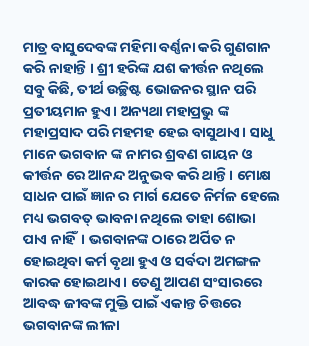ମାତ୍ର ବାସୁଦେବଙ୍କ ମହିମା ବର୍ଣ୍ଣନା କରି ଗୁଣଗାନ କରି ନାହାନ୍ତି । ଶ୍ରୀ ହରିଙ୍କ ଯଶ କୀର୍ତ୍ତନ ନଥିଲେ ସବୁ କିଛି, ତୀର୍ଥ ଉଚ୍ଛିଷ୍ଟ ଭୋଜନର ସ୍ଥାନ ପରି ପ୍ରତୀୟମାନ ହୁଏ। ଅନ୍ୟଥା ମହାପ୍ରଭୁ ଙ୍କ ମହାପ୍ରସାଦ ପରି ମହମହ ହେଇ ବାସୁଥାଏ। ସାଧୁ ମାନେ ଭଗବାନ ଙ୍କ ନାମର ଶ୍ରବଣ ଗାୟନ ଓ କୀର୍ତ୍ତନ ରେ ଆନନ୍ଦ ଅନୁଭବ କରି ଥାନ୍ତି। ମୋକ୍ଷ ସାଧନ ପାଇଁ ଜ୍ଞାନ ର ମାର୍ଗ ଯେତେ ନିର୍ମଳ ହେଲେ ମଧ୍ୟ ଭଗବତ୍ ଭାବନା ନଥିଲେ ତାହା ଶୋଭା ପାଏ ନାହିଁ। ଭଗବାନଙ୍କ ଠାରେ ଅର୍ପିତ ନ ହୋଇଥିବା କର୍ମ ବୃଥା ହୁଏ ଓ ସର୍ବଦା ଅମଙ୍ଗଳ କାରକ ହୋଇଥାଏ। ତେଣୁ ଆପଣ ସଂସାରରେ ଆବଦ୍ଧ ଜୀବଙ୍କ ମୁକ୍ତି ପାଇଁ ଏକାନ୍ତ ଚିତ୍ତରେ ଭଗବାନଙ୍କ ଲୀଳା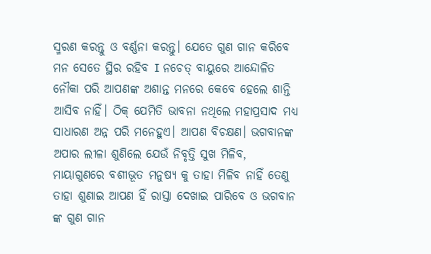ସ୍ମରଣ କରନ୍ତୁ ଓ ବର୍ଣ୍ଣନା କରନ୍ତୁ। ଯେତେ ଗୁଣ ଗାନ କରିବେ ମନ ସେତେ ସ୍ଥିର ରହିବ I ନଚେତ୍ ବାୟୁରେ ଆନ୍ଦୋଳିତ ନୌକା ପରି ଆପଣଙ୍କ ଅଶାନ୍ତ ମନରେ କେବେ ହେଲେ ଶାନ୍ତି ଆସିବ ନାହିଁ। ଠିକ୍ ଯେମିତି ଭାବନା ନଥିଲେ ମହାପ୍ରସାଦ ମଧ୍ୟ ସାଧାରଣ ଅନ୍ନ ପରି ମନେହୁଏ। ଆପଣ ବିଚକ୍ଷଣ। ଭଗବାନଙ୍କ ଅପାର ଲୀଳା ଶୁଣିଲେ ଯେଉଁ ନିବୃତ୍ତି ସୁଖ ମିଳିବ, ମାୟାଗୁଣରେ ବଶୀଭୂତ ମନୁଷ୍ୟ କୁ ତାହା ମିଳିବ ନାହିଁ ତେଣୁ ତାହା ଶୁଣାଇ ଆପଣ ହିଁ ରାସ୍ତା ଦେଖାଇ ପାରିବେ ଓ ଭଗବାନ ଙ୍କ ଗୁଣ ଗାନ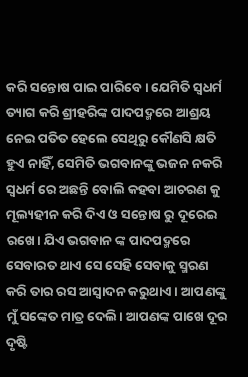କରି ସନ୍ତୋଷ ପାଇ ପାରିବେ। ଯେମିତି ସ୍ଵଧର୍ମ ତ୍ୟାଗ କରି ଶ୍ରୀହରିଙ୍କ ପାଦପଦ୍ମରେ ଆଶ୍ରୟ ନେଇ ପତିତ ହେଲେ ସେଥିରୁ କୌଣସି କ୍ଷତି ହୁଏ ନାହିଁ, ସେମିତି ଭଗବାନଙ୍କୁ ଭଜନ ନକରି ସ୍ଵଧର୍ମ ରେ ଅଛନ୍ତି ବୋଲି କହବା ଆଚରଣ କୁ ମୂଲ୍ୟହୀନ କରି ଦିଏ ଓ ସନ୍ତୋଷ ରୁ ଦୂରେଇ ରଖେ। ଯିଏ ଭଗବାନ ଙ୍କ ପାଦପଦ୍ମରେ ସେବାରତ ଥାଏ ସେ ସେହି ସେବାକୁ ସ୍ମରଣ କରି ତାର ରସ ଆସ୍ଵାଦନ କରୁଥାଏ। ଆପଣଙ୍କୁ ମୁଁ ସଙ୍କେତ ମାତ୍ର ଦେଲି। ଆପଣଙ୍କ ପାଖେ ଦୂର ଦୃଷ୍ଟି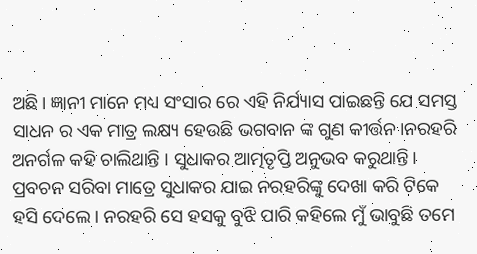ଅଛି। ଜ୍ଞାନୀ ମାନେ ମଧ୍ୟ ସଂସାର ରେ ଏହି ନିର୍ଯ୍ୟାସ ପାଇଛନ୍ତି ଯେ ସମସ୍ତ ସାଧନ ର ଏକ ମାତ୍ର ଲକ୍ଷ୍ୟ ହେଉଛି ଭଗବାନ ଙ୍କ ଗୁଣ କୀର୍ତ୍ତନ।ନରହରି ଅନର୍ଗଳ କହି ଚାଲିଥାନ୍ତି । ସୁଧାକର ଆତ୍ମତୃପ୍ତି ଅନୁଭବ କରୁଥାନ୍ତି। ପ୍ରବଚନ ସରିବା ମାତ୍ରେ ସୁଧାକର ଯାଇ ନରହରିଙ୍କୁ ଦେଖା କରି ଟିକେ ହସି ଦେଲେ । ନରହରି ସେ ହସକୁ ବୁଝି ପାରି କହିଲେ ମୁଁ ଭାବୁଛି ତମେ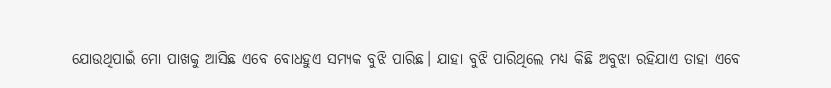ଯୋଉଥିପାଇଁ ମୋ ପାଖକୁ ଆସିଛ ଏବେ ବୋଧହୁଏ ସମ୍ୟକ ବୁଝି ପାରିଛ। ଯାହା ବୁଝି ପାରିଥିଲେ ମଧ୍ୟ କିଛି ଅବୁଝା ରହିଯାଏ ତାହା ଏବେ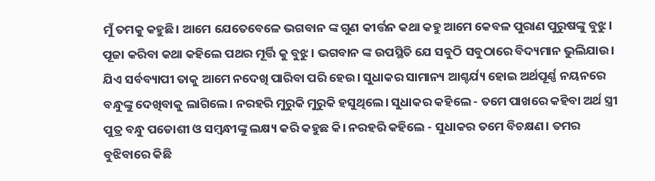ମୁଁ ତମକୁ କହୁଛି। ଆମେ ଯେତେବେଳେ ଭଗବାନ ଙ୍କ ଗୁଣ କୀର୍ତ୍ତନ କଥା କହୁ ଆମେ କେବଳ ପୁରାଣ ପୁରୁଷଙ୍କୁ ବୁଝୁ। ପୂଜା କରିବା କଥା କହିଲେ ପଥର ମୂର୍ତ୍ତି କୁ ବୁଝୁ। ଭଗବାନ ଙ୍କ ଉପସ୍ଥିତି ଯେ ସବୁଠି ସବୁଠାରେ ବିଦ୍ୟମାନ ଭୁଲିଯାଉ। ଯିଏ ସର୍ବବ୍ୟାପୀ ତାକୁ ଆମେ ନଦେଖି ପାରିବା ପରି ହେଉ। ସୁଧାକର ସାମାନ୍ୟ ଆଶ୍ଚର୍ଯ୍ୟ ହୋଇ ଅର୍ଥପୂର୍ଣ୍ଣ ନୟନରେ ବନ୍ଧୁଙ୍କୁ ଦେଖିବାକୁ ଲାଗିଲେ। ନରହରି ମୁରୁକି ମୁରୁକି ହସୁଥିଲେ। ସୁଧାକର କହିଲେ - ତମେ ପାଖରେ କହିବା ଅର୍ଥ ସ୍ତ୍ରୀ ପୁତ୍ର ବନ୍ଧୁ ପଡୋଶୀ ଓ ସମ୍ବନ୍ଧୀଙ୍କୁ ଲକ୍ଷ୍ୟ କରି କହୁଛ କି। ନରହରି କହିଲେ - ସୁଧାକର ତମେ ବିଚକ୍ଷଣ। ତମର ବୁଝିବାରେ କିଛି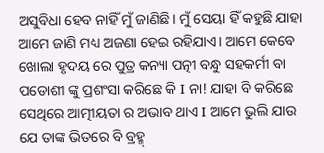ଅସୁବିଧା ହେବ ନାହିଁ ମୁଁ ଜାଣିଛି। ମୁଁ ସେୟା ହିଁ କହୁଛି ଯାହା ଆମେ ଜାଣି ମଧ୍ୟ ଅଜଣା ହେଇ ରହିଯାଏ। ଆମେ କେବେ ଖୋଲା ହୃଦୟ ରେ ପୁତ୍ର କନ୍ୟା ପତ୍ନୀ ବନ୍ଧୁ ସହକର୍ମୀ ବା ପଡୋଶୀ ଙ୍କୁ ପ୍ରଶଂସା କରିଛେ କି I ନା! ଯାହା ବି କରିଛେ ସେଥିରେ ଆତ୍ମୀୟତା ର ଅଭାବ ଥାଏ I ଆମେ ଭୁଲି ଯାଉ ଯେ ତାଙ୍କ ଭିତରେ ବି ବ୍ରହ୍ମ୍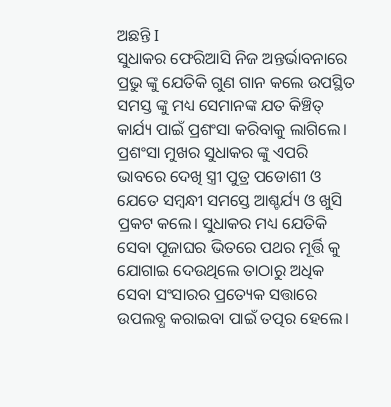ଅଛନ୍ତି I
ସୁଧାକର ଫେରିଆସି ନିଜ ଅନ୍ତର୍ଭାବନାରେ ପ୍ରଭୁ ଙ୍କୁ ଯେତିକି ଗୁଣ ଗାନ କଲେ ଉପସ୍ଥିତ ସମସ୍ତ ଙ୍କୁ ମଧ୍ୟ ସେମାନଙ୍କ ଯତ କିଞ୍ଚିତ୍ କାର୍ଯ୍ୟ ପାଇଁ ପ୍ରଶଂସା କରିବାକୁ ଲାଗିଲେ। ପ୍ରଶଂସା ମୁଖର ସୁଧାକର ଙ୍କୁ ଏପରି ଭାବରେ ଦେଖି ସ୍ତ୍ରୀ ପୁତ୍ର ପଡୋଶୀ ଓ ଯେତେ ସମ୍ବନ୍ଧୀ ସମସ୍ତେ ଆଶ୍ଚର୍ଯ୍ୟ ଓ ଖୁସି ପ୍ରକଟ କଲେ। ସୁଧାକର ମଧ୍ୟ ଯେତିକି ସେବା ପୂଜାଘର ଭିତରେ ପଥର ମୂର୍ତ୍ତି କୁ ଯୋଗାଇ ଦେଉଥିଲେ ତାଠାରୁ ଅଧିକ ସେବା ସଂସାରର ପ୍ରତ୍ୟେକ ସତ୍ତାରେ ଉପଲବ୍ଧ କରାଇବା ପାଇଁ ତତ୍ପର ହେଲେ।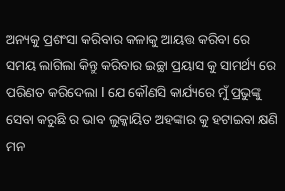ଅନ୍ୟକୁ ପ୍ରଶଂସା କରିବାର କଳାକୁ ଆୟତ୍ତ କରିବା ରେ ସମୟ ଲାଗିଲା କିନ୍ତୁ କରିବାର ଇଚ୍ଛା ପ୍ରୟାସ କୁ ସାମର୍ଥ୍ୟ ରେ ପରିଣତ କରିଦେଲା I ଯେ କୌଣସି କାର୍ଯ୍ୟରେ ମୁଁ ପ୍ରଭୁଙ୍କୁ ସେବା କରୁଛି ର ଭାବ ଲୁକ୍କାୟିତ ଅହଙ୍କାର କୁ ହଟାଇବା କ୍ଷଣି ମନ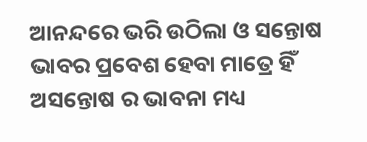ଆନନ୍ଦରେ ଭରି ଉଠିଲା ଓ ସନ୍ତୋଷ ଭାବର ପ୍ରବେଶ ହେବା ମାତ୍ରେ ହିଁ ଅସନ୍ତୋଷ ର ଭାବନା ମଧ୍ୟ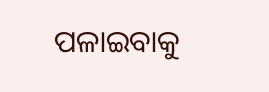ପଳାଇବାକୁ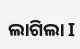ଲାଗିଲା I